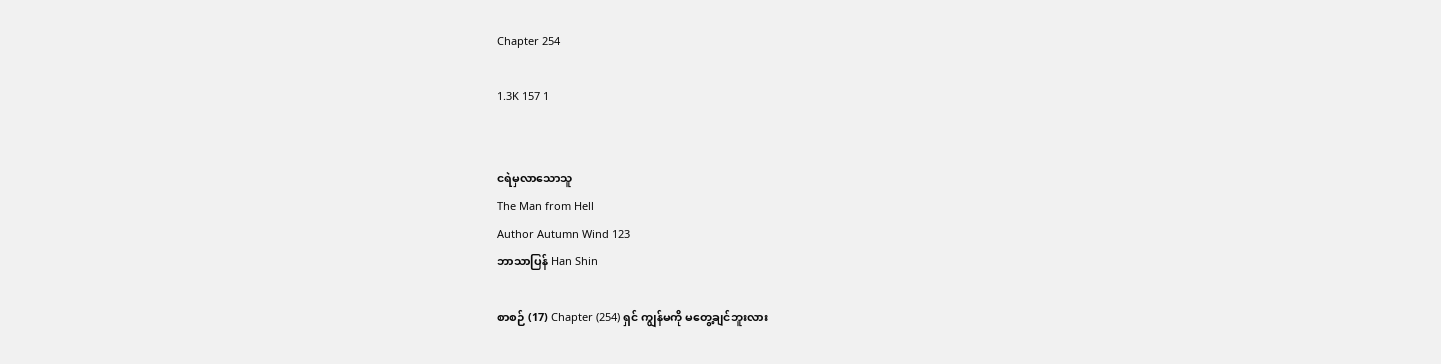Chapter 254

1.3K 157 1


ငရဲမှလာသောသူ
The Man from Hell
Author Autumn Wind 123
ဘာသာပြန် Han Shin

စာစဉ် (17) Chapter (254) ရှင် ကျွန်မကို မတွေ့ချင်ဘူးလား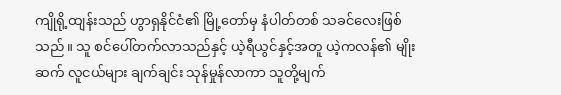ကျိုရို့ထျန်းသည် ဟွာရှနိုင်ငံ၏ မြို့တော်မှ နံပါတ်တစ် သခင်လေးဖြစ်သည်။ သူ စင်ပေါ်တက်လာသည်နှင့် ယဲ့ရီယွင်နှင့်အတူ ယဲ့ကလန်၏ မျိုးဆက် လူငယ်များ ချက်ချင်း သုန်မှုန်လာကာ သူတို့မျက်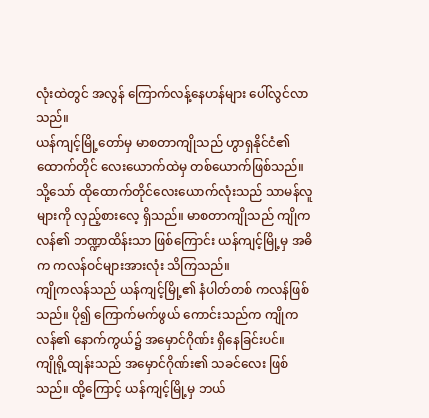လုံးထဲတွင် အလွန် ကြောက်လန့်နေဟန်များ ပေါ်လွင်လာသည်။
ယန်ကျင့်မြို့တော်မှ မာစတာကျိုသည် ဟွာရှနိုင်ငံ၏ ထောက်တိုင် လေးယောက်ထဲမှ တစ်ယောက်ဖြစ်သည်။
သို့သော် ထိုထောက်တိုင်လေးယောက်လုံးသည် သာမန်လူများကို လှည့်စားလေ့ ရှိသည်။ မာစတာကျိုသည် ကျိုကလန်၏ ဘဏ္ဍာထိန်းသာ ဖြစ်ကြောင်း ယန်ကျင့်မြို့မှ အဓိက ကလန်ဝင်များအားလုံး သိကြသည်။
ကျိုကလန်သည် ယန်ကျင့်မြို့၏ နံပါတ်တစ် ကလန်ဖြစ်သည်။ ပို၍ ကြောက်မက်ဖွယ် ကောင်းသည်က ကျိုကလန်၏ နောက်ကွယ်၌ အမှောင်ဂိုဏ်း ရှိနေခြင်းပင်။
ကျိုရို့ထျန်းသည် အမှောင်ဂိုဏ်း၏ သခင်လေး ဖြစ်သည်။ ထို့ကြောင့် ယန်ကျင့်မြို့မှ ဘယ်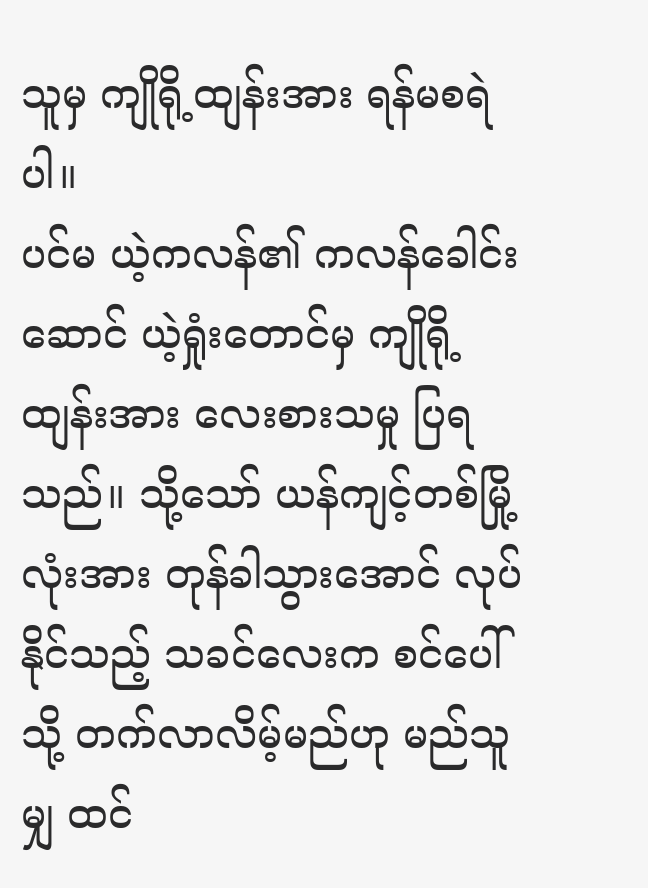သူမှ ကျိုရို့ထျန်းအား ရန်မစရဲပါ။
ပင်မ ယဲ့ကလန်၏ ကလန်ခေါင်းဆောင် ယဲ့ရှုံးတောင်မှ ကျိုရို့ထျန်းအား လေးစားသမှု ပြရသည်။ သို့သော် ယန်ကျင့်တစ်မြို့လုံးအား တုန်ခါသွားအောင် လုပ်နိုင်သည့် သခင်လေးက စင်ပေါ်သို့ တက်လာလိမ့်မည်ဟု မည်သူမျှ ထင်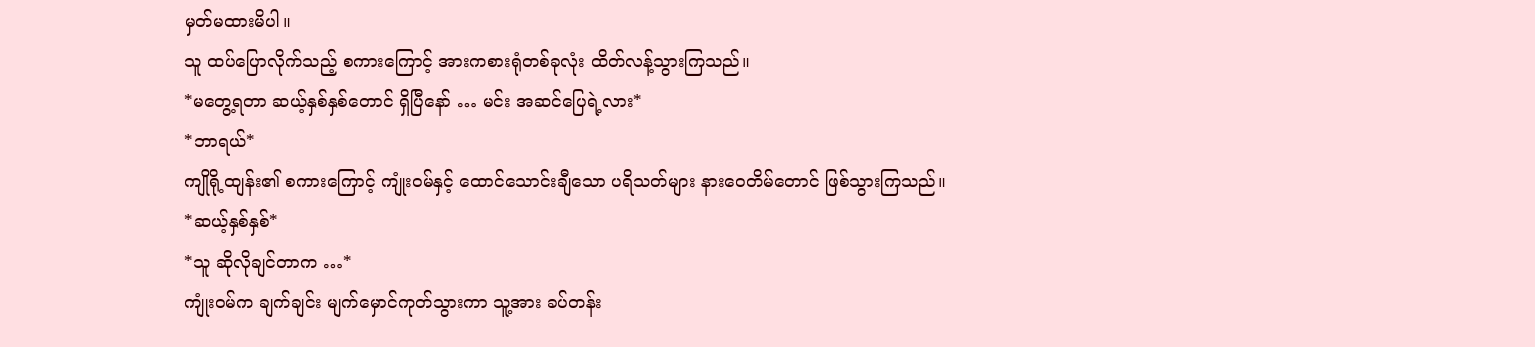မှတ်မထားမိပါ။
သူ ထပ်ပြောလိုက်သည့် စကားကြောင့် အားကစားရုံတစ်ခုလုံး ထိတ်လန့်သွားကြသည်။
*မတွေ့ရတာ ဆယ့်နှစ်နှစ်တောင် ရှိပြီနော် … မင်း အဆင်ပြေရဲ့လား*
*ဘာရယ်*
ကျိုရို့ထျန်း၏ စကားကြောင့် ကျုံးဝမ်နှင့် ထောင်သောင်းချီသော ပရိသတ်များ နားဝေတိမ်တောင် ဖြစ်သွားကြသည်။
*ဆယ့်နှစ်နှစ်*
*သူ ဆိုလိုချင်တာက …*
ကျုံးဝမ်က ချက်ချင်း မျက်မှောင်ကုတ်သွားကာ သူ့အား ခပ်တန်း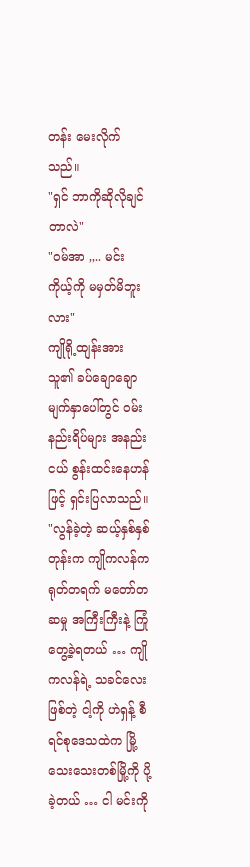တန်း မေးလိုက်သည်။
"ရှင် ဘာကိုဆိုလိုချင်တာလဲ"
"ဝမ်အာ ,,.. မင်း ကိုယ့်ကို မမှတ်မိဘူးလား"
ကျိုရို့ထျန်းအား သူ၏ ခပ်ချောချော မျက်နှာပေါ်တွင် ဝမ်းနည်းရိပ်များ အနည်းငယ် စွန်းထင်းနေဟန်ဖြင့် ရှင်းပြလာသည်။
"လွန်ခဲ့တဲ့ ဆယ့်နှစ်နှစ်တုန်းက ကျိုကလန်က ရုတ်တရက် မတော်တဆမှု အကြီးကြီးနဲ့ ကြုံတွေ့ခဲ့ရတယ် … ကျိုကလန်ရဲ့ သခင်လေးဖြစ်တဲ့ ငါ့ကို ဟဲရှန့် စီရင်စုဒေသထဲက မြို့သေးသေးတစ်မြို့ကို ပို့ခဲ့တယ် … ငါ မင်းကို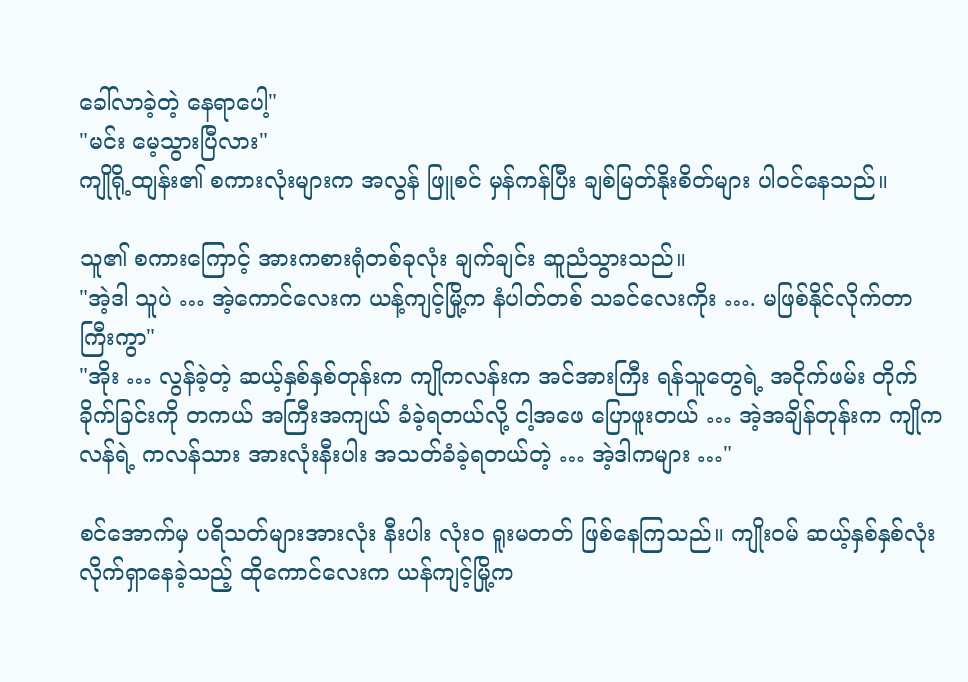ခေါ်လာခဲ့တဲ့ နေရာပေါ့"
"မင်း မေ့သွားပြီလား"
ကျိုရို့ထျန်း၏ စကားလုံးများက အလွန် ဖြူစင် မှန်ကန်ပြီး ချစ်မြတ်နိုးစိတ်များ ပါဝင်နေသည်။

သူ၏ စကားကြောင့် အားကစားရုံတစ်ခုလုံး ချက်ချင်း ဆူညံသွားသည်။
"အဲ့ဒါ သူပဲ … အဲ့ကောင်လေးက ယန့်ကျင့်မြို့က နံပါတ်တစ် သခင်လေးကိုး …. မဖြစ်နိုင်လိုက်တာကြီးကွာ"
"အိုး … လွန်ခဲ့တဲ့ ဆယ့်နှစ်နှစ်တုန်းက ကျိုကလန်းက အင်အားကြီး ရန်သူတွေရဲ့ အငိုက်ဖမ်း တိုက်ခိုက်ခြင်းကို တကယ် အကြီးအကျယ် ခံခဲ့ရတယ်လို့ ငါ့အဖေ ပြောဖူးတယ် … အဲ့အချိန်တုန်းက ကျိုကလန်ရဲ့ ကလန်သား အားလုံးနီးပါး အသတ်ခံခဲ့ရတယ်တဲ့ … အဲ့ဒါကများ …"

စင်အောက်မှ ပရိသတ်များအားလုံး နီးပါး လုံးဝ ရူးမတတ် ဖြစ်နေကြသည်။ ကျိုးဝမ် ဆယ့်နှစ်နှစ်လုံး လိုက်ရှာနေခဲ့သည့် ထိုကောင်လေးက ယန်ကျင့်မြို့က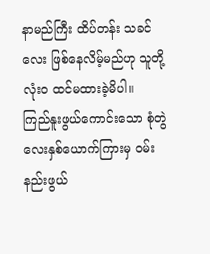နာမည်ကြီး ထိပ်တန်း သခင်လေး ဖြစ်နေလိမ့်မည်ဟု သူတို့ လုံးဝ ထင်မထားခဲ့မိပါ။
ကြည်နူးဖွယ်ကောင်းသော စုံတွဲလေးနှစ်ယောက်ကြားမှ ဝမ်းနည်းဖွယ်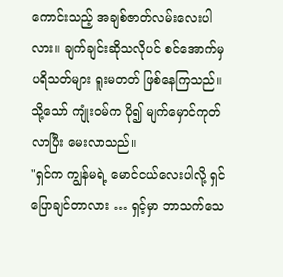ကောင်းသည့် အချစ်ဇာတ်လမ်းလေးပါလား။ ချက်ချင်းဆိုသလိုပင် စင်အောက်မှ ပရိသတ်များ ရူးမတတ် ဖြစ်နေကြသည်။
သို့သော် ကျုံးဝမ်က ပို၍ မျက်မှောင်ကုတ်လာပြီး မေးလာသည်။
"ရှင်က ကျွန်မရဲ့ မောင်ငယ်လေးပါလို့ ရှင်ပြောချင်တာလား … ရှင့်မှာ ဘာသက်သေ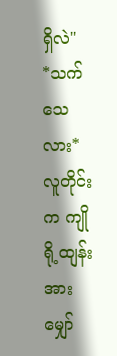ရှိလဲ"
*သက်သေလား*
လူတိုင်းက ကျိုရို့ထျန်းအား မျှော်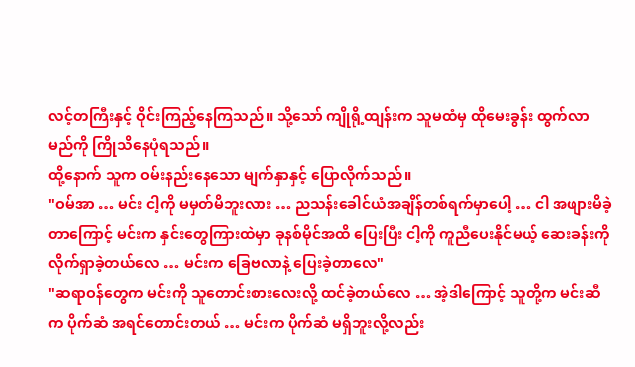လင့်တကြီးနှင့် ဝိုင်းကြည့်နေကြသည်။ သို့သော် ကျိုရို့ထျန်းက သူမထံမှ ထိုမေးခွန်း ထွက်လာမည်ကို ကြိုသိနေပုံရသည်။
ထို့နောက် သူက ဝမ်းနည်းနေသော မျက်နှာနှင့် ပြောလိုက်သည်။
"ဝမ်အာ … မင်း ငါ့ကို မမှတ်မိဘူးလား … ညသန်းခေါင်ယံအချိန်တစ်ရက်မှာပေါ့ … ငါ အဖျားမိခဲ့တာကြောင့် မင်းက နှင်းတွေကြားထဲမှာ ခုနစ်မိုင်အထိ ပြေးပြီး ငါ့ကို ကူညီပေးနိုင်မယ့် ဆေးခန်းကို လိုက်ရှာခဲ့တယ်လေ … မင်းက ခြေဗလာနဲ့ ပြေးခဲ့တာလေ"
"ဆရာဝန်တွေက မင်းကို သူတောင်းစားလေးလို့ ထင်ခဲ့တယ်လေ … အဲ့ဒါကြောင့် သူတို့က မင်းဆီက ပိုက်ဆံ အရင်တောင်းတယ် … မင်းက ပိုက်ဆံ မရှိဘူးလို့လည်း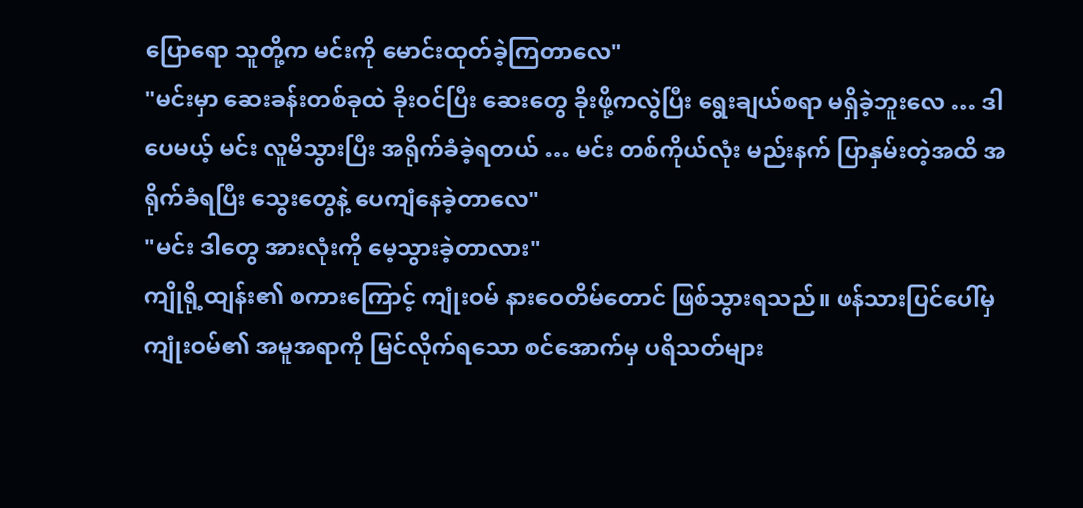ပြောရော သူတို့က မင်းကို မောင်းထုတ်ခဲ့ကြတာလေ"
"မင်းမှာ ဆေးခန်းတစ်ခုထဲ ခိုးဝင်ပြီး ဆေးတွေ ခိုးဖို့ကလွဲပြီး ရွေးချယ်စရာ မရှိခဲ့ဘူးလေ … ဒါပေမယ့် မင်း လူမိသွားပြီး အရိုက်ခံခဲ့ရတယ် … မင်း တစ်ကိုယ်လုံး မည်းနက် ပြာနှမ်းတဲ့အထိ အရိုက်ခံရပြီး သွေးတွေနဲ့ ပေကျံနေခဲ့တာလေ"
"မင်း ဒါတွေ အားလုံးကို မေ့သွားခဲ့တာလား"
ကျိုရို့ထျန်း၏ စကားကြောင့် ကျုံးဝမ် နားဝေတိမ်တောင် ဖြစ်သွားရသည်။ ဖန်သားပြင်ပေါ်မှ ကျုံးဝမ်၏ အမူအရာကို မြင်လိုက်ရသော စင်အောက်မှ ပရိသတ်များ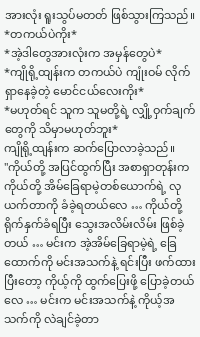အားလုံး ရူးသွပ်မတတ် ဖြစ်သွားကြသည်။
*တကယ်ပဲကိုး*
*အဲ့ဒါတွေအားလုံးက အမှန်တွေပဲ*
*ကျိုရို့ထျန်းက တကယ်ပဲ ကျုံးဝမ် လိုက်ရှာနေခဲ့တဲ့ မောင်ငယ်လေးကိုး*
*မဟုတ်ရင် သူက သူမတို့ရဲ့ လျှို့ဝှက်ချက်တွေကို သိမှာမဟုတ်ဘူး*
ကျိုရို့ထျန်းက ဆက်ပြောလာခဲ့သည်။
"ကိုယ်တို့ အပြင်ထွက်ပြီး အစာရှာတုန်းက ကိုယ်တို့ အိမ်ခြေရာမဲ့တစ်ယောက်ရဲ့ လုယက်တာကို ခံခဲ့ရတယ်လေ … ကိုယ်တို့ ရိုက်နှက်ခံရပြီး သွေးအလိမ်းလိမ်း ဖြစ်ခဲ့တယ် … မင်းက အဲ့အိမ်ခြေရာမဲ့ရဲ့ ခြေထောက်ကို မင်းအသက်နဲ့ ရင်းပြီး ဖက်ထားပြီးတော့ ကိုယ့်ကို ထွက်ပြေးဖို့ ပြောခဲ့တယ်လေ … မင်းက မင်းအသက်နဲ့ ကိုယ့်အသက်ကို လဲချင်ခဲ့တာ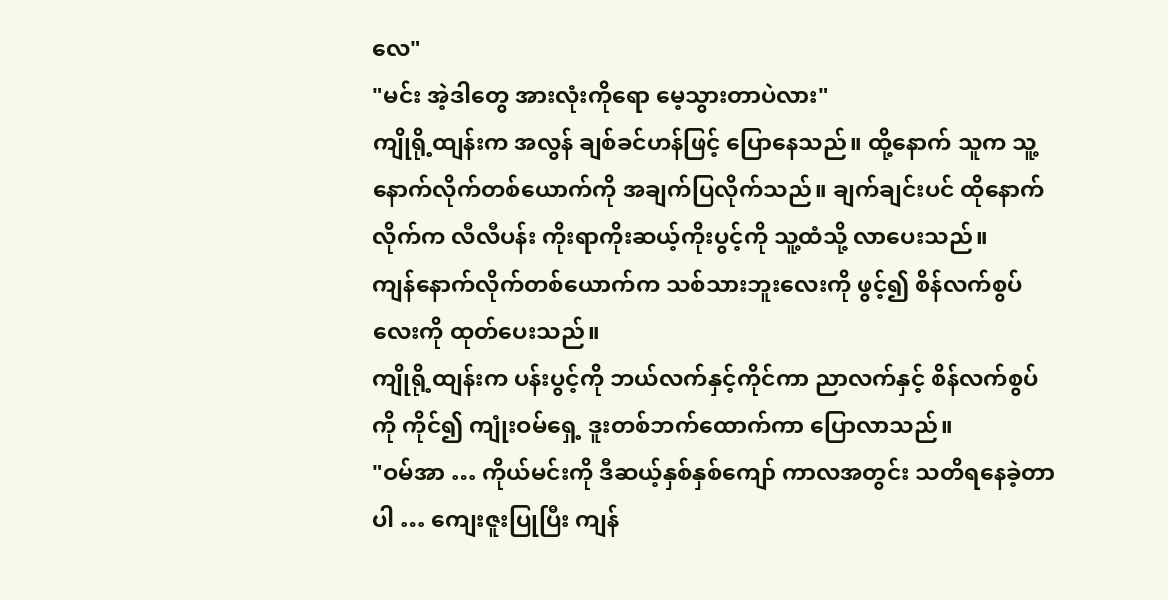လေ"
"မင်း အဲ့ဒါတွေ အားလုံးကိုရော မေ့သွားတာပဲလား"
ကျိုရို့ထျန်းက အလွန် ချစ်ခင်ဟန်ဖြင့် ပြောနေသည်။ ထို့နောက် သူက သူ့နောက်လိုက်တစ်ယောက်ကို အချက်ပြလိုက်သည်။ ချက်ချင်းပင် ထိုနောက်လိုက်က လီလီပန်း ကိုးရာကိုးဆယ့်ကိုးပွင့်ကို သူ့ထံသို့ လာပေးသည်။
ကျန်နောက်လိုက်တစ်ယောက်က သစ်သားဘူးလေးကို ဖွင့်၍ စိန်လက်စွပ်လေးကို ထုတ်ပေးသည်။
ကျိုရို့ထျန်းက ပန်းပွင့်ကို ဘယ်လက်နှင့်ကိုင်ကာ ညာလက်နှင့် စိန်လက်စွပ်ကို ကိုင်၍ ကျုံးဝမ်ရှေ့ ဒူးတစ်ဘက်ထောက်ကာ ပြောလာသည်။
"ဝမ်အာ … ကိုယ်မင်းကို ဒီဆယ့်နှစ်နှစ်ကျော် ကာလအတွင်း သတိရနေခဲ့တာပါ … ကျေးဇူးပြုပြီး ကျန်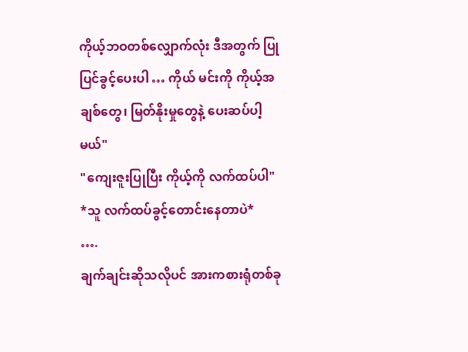ကိုယ့်ဘဝတစ်လျှောက်လုံး ဒီအတွက် ပြုပြင်ခွင့်ပေးပါ … ကိုယ် မင်းကို ကိုယ့်အချစ်တွေ၊ မြတ်နိုးမှုတွေနဲ့ ပေးဆပ်ပါ့မယ်"
"ကျေးဇူးပြုပြီး ကိုယ့်ကို လက်ထပ်ပါ"
*သူ လက်ထပ်ခွင့်တောင်းနေတာပဲ*
….
ချက်ချင်းဆိုသလိုပင် အားကစားရုံတစ်ခု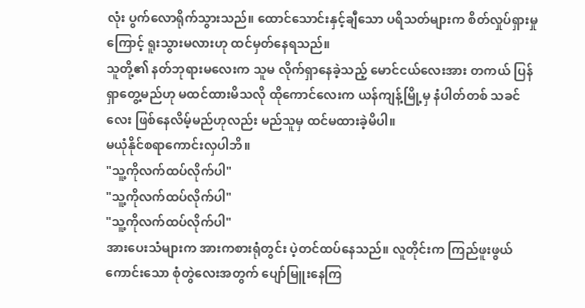လုံး ပွက်လောရိုက်သွားသည်။ ထောင်သောင်းနှင့်ချီသော ပရိသတ်များက စိတ်လှုပ်ရှားမှုကြောင့် ရူးသွားမလားဟု ထင်မှတ်နေရသည်။
သူတို့၏ နတ်ဘုရားမလေးက သူမ လိုက်ရှာနေခဲ့သည့် မောင်ငယ်လေးအား တကယ် ပြန်ရှာတွေ့မည်ဟု မထင်ထားမိသလို ထိုကောင်လေးက ယန်ကျန့်မြို့မှ နံပါတ်တစ် သခင်လေး ဖြစ်နေလိမ့်မည်ဟုလည်း မည်သူမှ ထင်မထားခဲ့မိပါ။
မယုံနိုင်စရာကောင်းလှပါဘိ။
"သူ့ကိုလက်ထပ်လိုက်ပါ"
"သူ့ကိုလက်ထပ်လိုက်ပါ"
"သူ့ကိုလက်ထပ်လိုက်ပါ"
အားပေးသံများက အားကစားရုံတွင်း ပဲ့တင်ထပ်နေသည်။ လူတိုင်းက ကြည်ဖူးဖွယ် ကောင်းသော စုံတွဲလေးအတွက် ပျော်မြူးနေကြ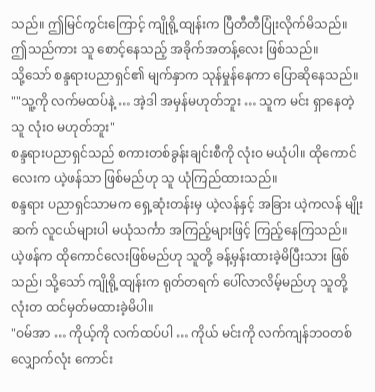သည်။ ဤမြင်ကွင်းကြောင့် ကျိုရို့ထျန်းက ပြီတီတီပြုံးလိုက်မိသည်။ ဤသည်ကား သူ စောင့်နေသည့် အခိုက်အတန့်လေး ဖြစ်သည်။
သို့သော် စန္ဒရားပညာရှင်၏ မျက်နှာက သုန်မှုန်နေကာ ပြောဆိုနေသည်။
""သူ့ကို လက်မထပ်နဲ့ … အဲ့ဒါ အမှန်မဟုတ်ဘူး … သူက မင်း ရှာနေတဲ့သူ လုံးဝ မဟုတ်ဘူး"
စန္ဒရားပညာရှင်သည် စကားတစ်ခွန်းချင်းစီကို လုံးဝ မယုံပါ။ ထိုကောင်လေးက ယဲ့ဖန်သာ ဖြစ်မည်ဟု သူ ယုံကြည်ထားသည်။
စန္ဒရား ပညာရှင်သာမက ရှေ့ဆုံးတန်းမှ ယဲ့လန်နှင့် အခြား ယဲ့ကလန် မျိုးဆက် လူငယ်များပါ မယုံသင်္ကာ အကြည့်များဖြင့် ကြည့်နေကြသည်။
ယဲ့ဖန်က ထိုကောင်လေးဖြစ်မည်ဟု သူတို့ ခန့်မှန်းထားခဲ့မိပြီးသား ဖြစ်သည်၊ သို့သော် ကျိုရို့ထျန်းက ရုတ်တရက် ပေါ်လာလိမ့်မည်ဟု သူတို့ လုံးတ ထင်မှတ်မထားခဲ့မိပါ။
"ဝမ်အာ … ကိုယ့်ကို လက်ထပ်ပါ … ကိုယ် မင်းကို လက်ကျန်ဘဝတစ်လျှောက်လုံး ကောင်း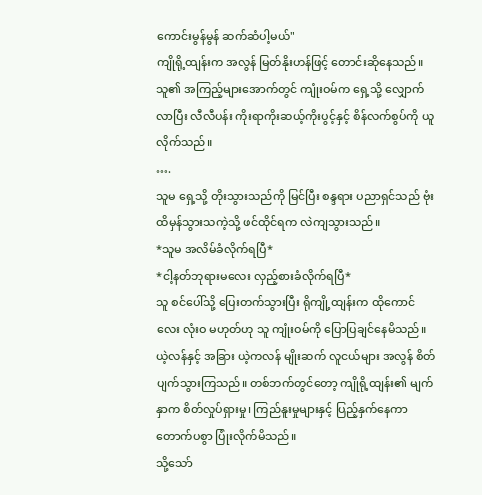ကောင်းမွန်မွန် ဆက်ဆံပါ့မယ်"
ကျိုရို့ထျန်းက အလွန် မြတ်နိုးဟန်ဖြင့် တောင်းဆိုနေသည်။ သူ၏ အကြည့်များအောက်တွင် ကျုံးဝမ်က ရှေ့သို့ လျှောက်လာပြီး လီလီပန်း ကိုးရာကိုးဆယ့်ကိုးပွင့်နှင့် စိန်လက်စွပ်ကို ယူလိုက်သည်။
….
သူမ ရှေ့သို့ တိုးသွားသည်ကို မြင်ပြီး စန္ဒရား ပညာရှင်သည် ဗုံးထိမှန်သွားသကဲ့သို့ ဖင်ထိုင်ရက လဲကျသွားသည်။
*သူမ အလိမ်ခံလိုက်ရပြီ*
*ငါ့နတ်ဘုရားမလေး လှည့်စားခံလိုက်ရပြီ*
သူ စင်ပေါ်သို့ ပြေးတက်သွားပြီး ရိုကျို့ထျန်းက ထိုကောင်လေး လုံးဝ မဟုတ်ဟု သူ ကျုံးဝမ်ကို ပြောပြချင်နေမိသည်။
ယဲ့လန်နှင့် အခြား ယဲ့ကလန် မျိုးဆက် လူငယ်များ အလွန် စိတ်ပျက်သွားကြသည်။ တစ်ဘက်တွင်တော့ ကျိုရို့ထျန်း၏ မျက်နှာက စိတ်လှုပ်ရှားမှု၊ ကြည်နူးမှုများနှင့် ပြည့်နှက်နေကာ တောက်ပစွာ ပြုံးလိုက်မိသည်။
သို့သော်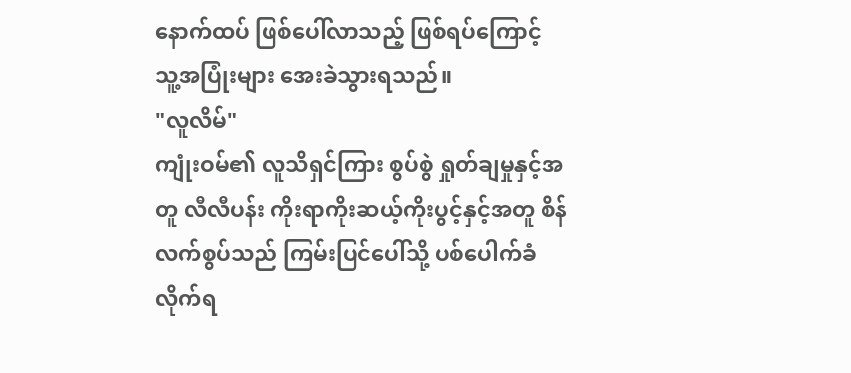နောက်ထပ် ဖြစ်ပေါ်လာသည့် ဖြစ်ရပ်ကြောင့် သူ့အပြုံးများ အေးခဲသွားရသည်။
"လူလိမ်"
ကျုံးဝမ်၏ လူသိရှင်ကြား စွပ်စွဲ ရှုတ်ချမှုနှင့်အတူ လီလီပန်း ကိုးရာကိုးဆယ့်ကိုးပွင့်နှင့်အတူ စိန်လက်စွပ်သည် ကြမ်းပြင်ပေါ်သို့ ပစ်ပေါက်ခံလိုက်ရ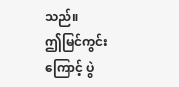သည်။
ဤမြင်ကွင်းကြောင့် ပွဲ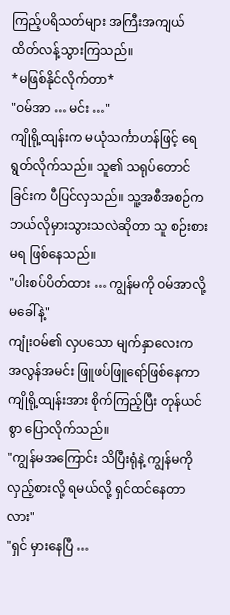ကြည့်ပရိသတ်များ အကြီးအကျယ် ထိတ်လန့်သွားကြသည်။
*မဖြစ်နိုင်လိုက်တာ*
"ဝမ်အာ … မင်း …"
ကျိုရို့ထျန်းက မယုံသင်္ကာဟန်ဖြင့် ရေရွတ်လိုက်သည်။ သူ၏ သရုပ်တောင်ခြင်းက ပီပြင်လှသည်။ သူ့အစီအစဉ်က ဘယ်လိုမှားသွားသလဲဆိုတာ သူ စဉ်းစားမရ ဖြစ်နေသည်။
"ပါးစပ်ပိတ်ထား … ကျွန်မကို ဝမ်အာလို့ မခေါ်နဲ့"
ကျုံးဝမ်၏ လှပသော မျက်နှာလေးက အလွန်အမင်း ဖြူဖပ်ဖြူရော်ဖြစ်နေကာ ကျိုရို့ထျန်းအား စိုက်ကြည့်ပြီး တုန်ယင်စွာ ပြောလိုက်သည်။
"ကျွန်မအကြောင်း သိပြီးရုံနဲ့ ကျွန်မကို လှည့်စားလို့ ရမယ်လို့ ရှင်ထင်နေတာလား"
"ရှင် မှားနေပြီ …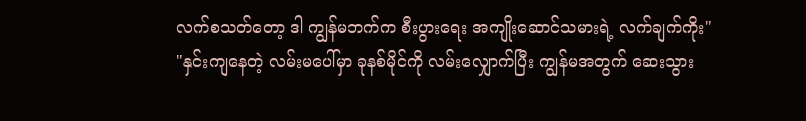လက်စသတ်တော့ ဒါ ကျွန်မဘက်က စီးပွားရေး အကျိုးဆောင်သမားရဲ့ လက်ချက်ကိုး"
"နှင်းကျနေတဲ့ လမ်းမပေါ်မှာ ခုနစ်မိုင်ကို လမ်းလျှောက်ပြီး ကျွန်မအတွက် ဆေးသွား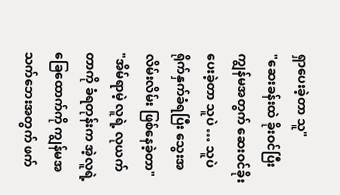ရှာပေးခဲ့တာ သူ"
"ဆေးခန်းထဲ ခိုးဝင်ပြီး ကျွန်မအတွက် ဆေးဝင်ခိုးပေးခဲ့တာ သူပဲ … သူပဲ ရိုက်နှက်ခံရပြီး သွေးအလိမ်းလိမ်း ဖြစ်နေခဲ့တာ"
"အိမ်ရာမဲ့ လူရဲ့ လုယက်တာကို ခံရတုန်းက အဲ့လူရဲ့ ခြေထောက်ကို ကျွန်မအသက်ဘေးအတွက် ဖက်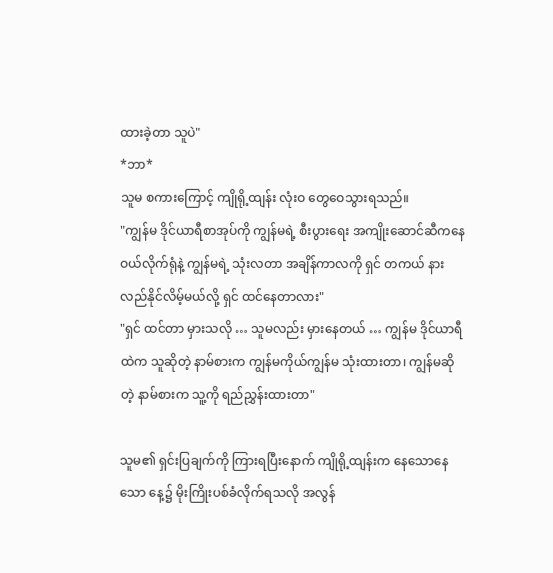ထားခဲ့တာ သူပဲ"
*ဘာ*
သူမ စကားကြောင့် ကျိုရို့ထျန်း လုံးဝ တွေဝေသွားရသည်။
"ကျွန်မ ဒိုင်ယာရီစာအုပ်ကို ကျွန်မရဲ့ စီးပွားရေး အကျိုးဆောင်ဆီကနေ ဝယ်လိုက်ရုံနဲ့ ကျွန်မရဲ့ သုံးလတာ အချိန်ကာလကို ရှင် တကယ် နားလည်နိုင်လိမ့်မယ်လို့ ရှင် ထင်နေတာလား"
"ရှင် ထင်တာ မှားသလို … သူမလည်း မှားနေတယ် … ကျွန်မ ဒိုင်ယာရီထဲက သူဆိုတဲ့ နာမ်စားက ကျွန်မကိုယ်ကျွန်မ သုံးထားတာ၊ ကျွန်မဆိုတဲ့ နာမ်စားက သူ့ကို ရည်ညွှန်းထားတာ"

သူမ၏ ရှင်းပြချက်ကို ကြားရပြီးနောက် ကျိုရို့ထျန်းက နေသောနေသော နေ့၌ မိုးကြိုးပစ်ခံလိုက်ရသလို အလွန်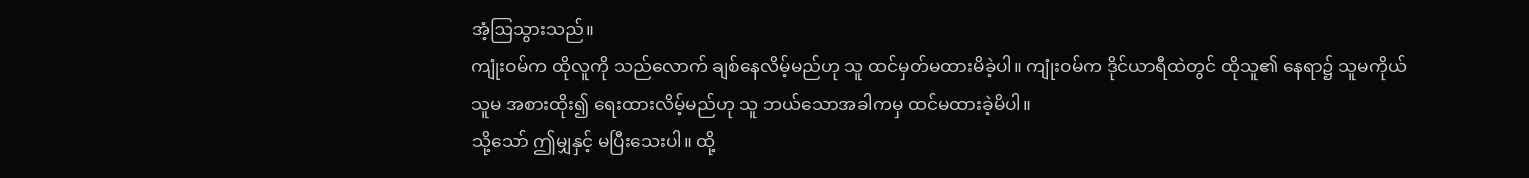အံ့ဩသွားသည်။
ကျုံးဝမ်က ထိုလူကို သည်လောက် ချစ်နေလိမ့်မည်ဟု သူ ထင်မှတ်မထားမိခဲ့ပါ။ ကျုံးဝမ်က ဒိုင်ယာရီထဲတွင် ထိုသူ၏ နေရာ၌ သူမကိုယ်သူမ အစားထိုး၍ ရေးထားလိမ့်မည်ဟု သူ ဘယ်သောအခါကမှ ထင်မထားခဲ့မိပါ။
သို့သော် ဤမျှနှင့် မပြီးသေးပါ။ ထို့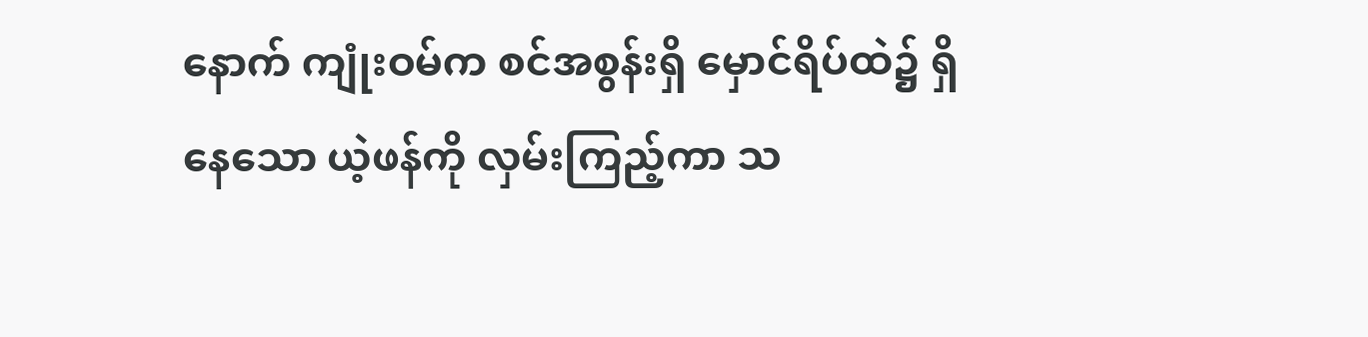နောက် ကျုံးဝမ်က စင်အစွန်းရှိ မှောင်ရိပ်ထဲ၌ ရှိနေသော ယဲ့ဖန်ကို လှမ်းကြည့်ကာ သ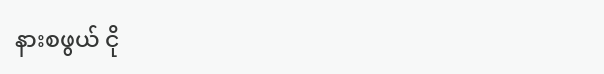နားစဖွယ် ငို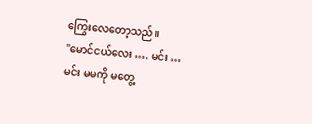ကြွေးလေတော့သည်။
"မောင်ငယ်လေး …. မင်း … မင်း မမကို မတွေ့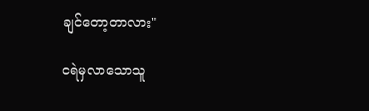ချင်တော့တာလား"

ငရဲမှလာသောသူ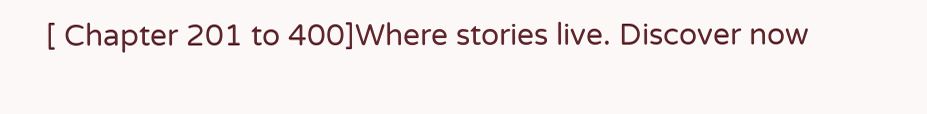[ Chapter 201 to 400]Where stories live. Discover now